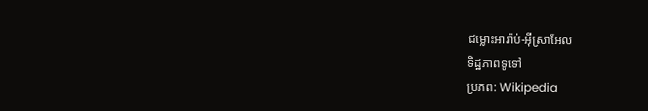ជម្លោះអារ៉ាប់-អ៊ីស្រាអែល
ទិដ្ឋភាពទូទៅ
ប្រភព: Wikipedia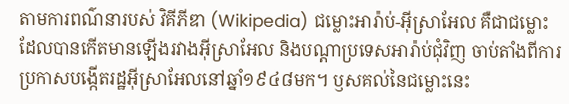តាមការពណ៌នារបស់ វិគីភីឌា (Wikipedia) ជម្លោះអារ៉ាប់-អ៊ីស្រាអែល គឺជាជម្លោះដែលបានកើតមានឡើងរវាងអ៊ីស្រាអែល និងបណ្តាប្រទេសអារ៉ាប់ជុំវិញ ចាប់តាំងពីការប្រកាសបង្កើតរដ្ឋអ៊ីស្រាអែលនៅឆ្នាំ១៩៤៨មក។ ឫសគល់នៃជម្លោះនេះ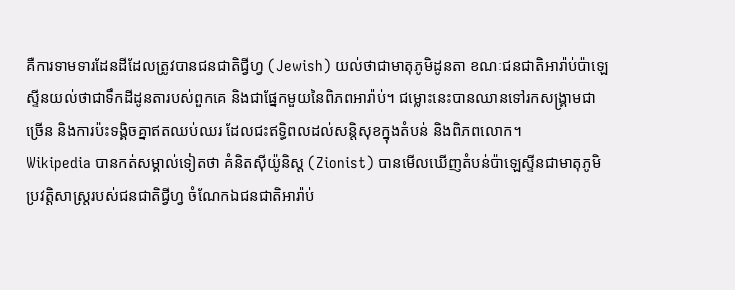គឺការទាមទារដែនដីដែលត្រូវបានជនជាតិជ្វីហ្វ (Jewish) យល់ថាជាមាតុភូមិដូនតា ខណៈជនជាតិអារ៉ាប់ប៉ាឡេស្ទីនយល់ថាជាទឹកដីដូនតារបស់ពួកគេ និងជាផ្នែកមួយនៃពិភពអារ៉ាប់។ ជម្លោះនេះបានឈានទៅរកសង្គ្រាមជាច្រើន និងការប៉ះទង្គិចគ្នាឥតឈប់ឈរ ដែលជះឥទ្ធិពលដល់សន្តិសុខក្នុងតំបន់ និងពិភពលោក។
Wikipedia បានកត់សម្គាល់ទៀតថា គំនិតស៊ីយ៉ូនិស្ត (Zionist) បានមើលឃើញតំបន់ប៉ាឡេស្ទីនជាមាតុភូមិប្រវត្តិសាស្ត្ររបស់ជនជាតិជ្វីហ្វ ចំណែកឯជនជាតិអារ៉ាប់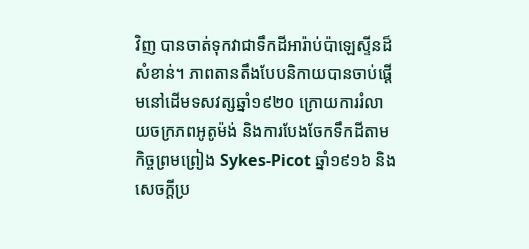វិញ បានចាត់ទុកវាជាទឹកដីអារ៉ាប់ប៉ាឡេស្ទីនដ៏សំខាន់។ ភាពតានតឹងបែបនិកាយបានចាប់ផ្តើមនៅដើមទសវត្សឆ្នាំ១៩២០ ក្រោយការរំលាយចក្រភពអូតូម៉ង់ និងការបែងចែកទឹកដីតាមកិច្ចព្រមព្រៀង Sykes-Picot ឆ្នាំ១៩១៦ និងសេចក្តីប្រ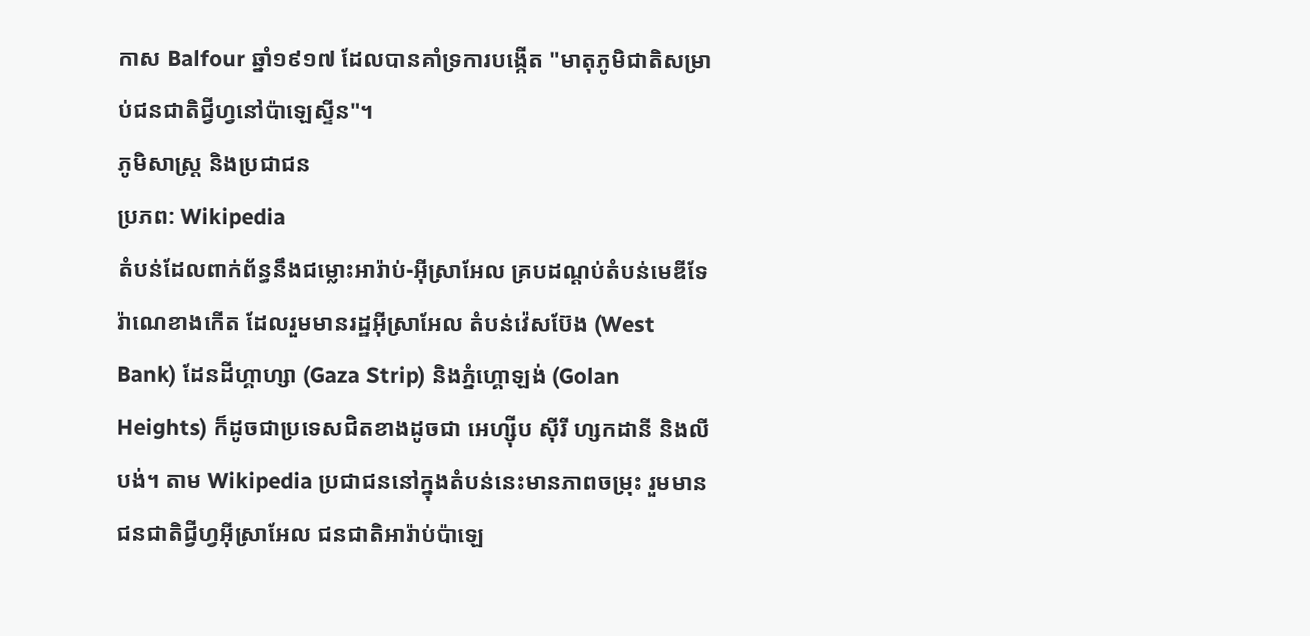កាស Balfour ឆ្នាំ១៩១៧ ដែលបានគាំទ្រការបង្កើត "មាតុភូមិជាតិសម្រាប់ជនជាតិជ្វីហ្វនៅប៉ាឡេស្ទីន"។
ភូមិសាស្ត្រ និងប្រជាជន
ប្រភព: Wikipedia
តំបន់ដែលពាក់ព័ន្ធនឹងជម្លោះអារ៉ាប់-អ៊ីស្រាអែល គ្របដណ្តប់តំបន់មេឌីទែរ៉ាណេខាងកើត ដែលរួមមានរដ្ឋអ៊ីស្រាអែល តំបន់វ៉េសប៊ែង (West Bank) ដែនដីហ្គាហ្សា (Gaza Strip) និងភ្នំហ្គោឡង់ (Golan Heights) ក៏ដូចជាប្រទេសជិតខាងដូចជា អេហ្ស៊ីប ស៊ីរី ហ្សកដានី និងលីបង់។ តាម Wikipedia ប្រជាជននៅក្នុងតំបន់នេះមានភាពចម្រុះ រួមមានជនជាតិជ្វីហ្វអ៊ីស្រាអែល ជនជាតិអារ៉ាប់ប៉ាឡេ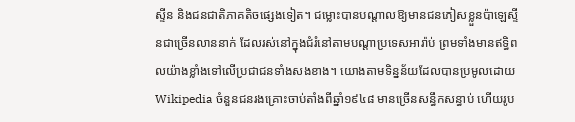ស្ទីន និងជនជាតិភាគតិចផ្សេងទៀត។ ជម្លោះបានបណ្តាលឱ្យមានជនភៀសខ្លួនប៉ាឡេស្ទីនជាច្រើនលាននាក់ ដែលរស់នៅក្នុងជំរំនៅតាមបណ្តាប្រទេសអារ៉ាប់ ព្រមទាំងមានឥទ្ធិពលយ៉ាងខ្លាំងទៅលើប្រជាជនទាំងសងខាង។ យោងតាមទិន្នន័យដែលបានប្រមូលដោយ Wikipedia ចំនួនជនរងគ្រោះចាប់តាំងពីឆ្នាំ១៩៤៨ មានច្រើនសន្ធឹកសន្ធាប់ ហើយរូប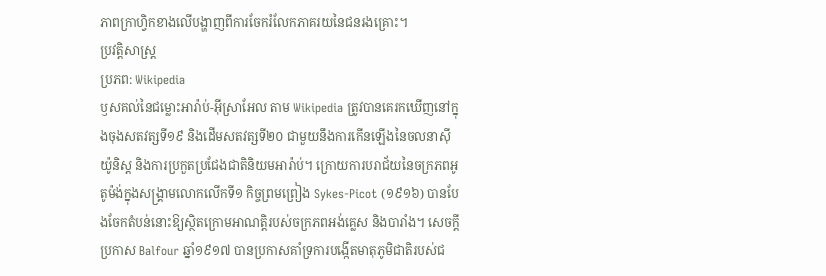ភាពក្រាហ្វិកខាងលើបង្ហាញពីការចែករំលែកភាគរយនៃជនរងគ្រោះ។
ប្រវត្តិសាស្ត្រ
ប្រភព: Wikipedia
ឫសគល់នៃជម្លោះអារ៉ាប់-អ៊ីស្រាអែល តាម Wikipedia ត្រូវបានគេរកឃើញនៅក្នុងចុងសតវត្សទី១៩ និងដើមសតវត្សទី២០ ជាមួយនឹងការកើនឡើងនៃចលនាស៊ីយ៉ូនិស្ត និងការប្រកួតប្រជែងជាតិនិយមអារ៉ាប់។ ក្រោយការបរាជ័យនៃចក្រភពអូតូម៉ង់ក្នុងសង្គ្រាមលោកលើកទី១ កិច្ចព្រមព្រៀង Sykes-Picot (១៩១៦) បានបែងចែកតំបន់នោះឱ្យស្ថិតក្រោមអាណត្តិរបស់ចក្រភពអង់គ្លេស និងបារាំង។ សេចក្តីប្រកាស Balfour ឆ្នាំ១៩១៧ បានប្រកាសគាំទ្រការបង្កើតមាតុភូមិជាតិរបស់ជ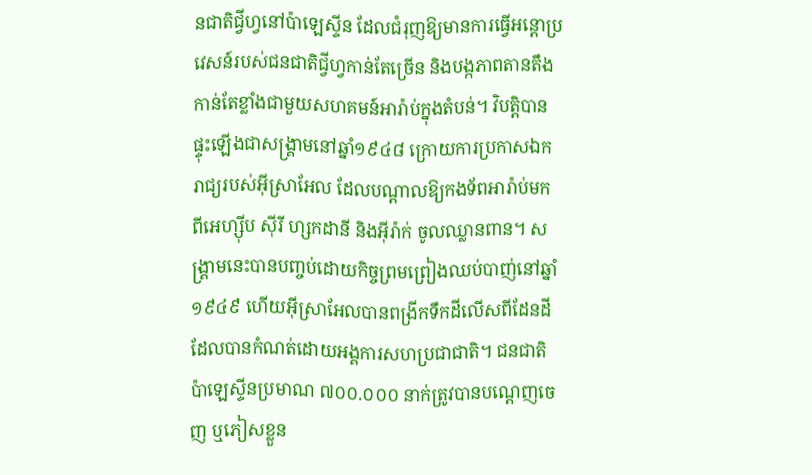នជាតិជ្វីហ្វនៅប៉ាឡេស្ទីន ដែលជំរុញឱ្យមានការធ្វើអន្តោប្រវេសន៍របស់ជនជាតិជ្វីហ្វកាន់តែច្រើន និងបង្កភាពតានតឹងកាន់តែខ្លាំងជាមួយសហគមន៍អារ៉ាប់ក្នុងតំបន់។ វិបត្តិបានផ្ទុះឡើងជាសង្គ្រាមនៅឆ្នាំ១៩៤៨ ក្រោយការប្រកាសឯករាជ្យរបស់អ៊ីស្រាអែល ដែលបណ្តាលឱ្យកងទ័ពអារ៉ាប់មកពីអេហ្ស៊ីប ស៊ីរី ហ្សកដានី និងអ៊ីរ៉ាក់ ចូលឈ្លានពាន។ សង្គ្រាមនេះបានបញ្ចប់ដោយកិច្ចព្រមព្រៀងឈប់បាញ់នៅឆ្នាំ១៩៤៩ ហើយអ៊ីស្រាអែលបានពង្រីកទឹកដីលើសពីដែនដីដែលបានកំណត់ដោយអង្គការសហប្រជាជាតិ។ ជនជាតិប៉ាឡេស្ទីនប្រមាណ ៧០០.០០០ នាក់ត្រូវបានបណ្តេញចេញ ឬភៀសខ្លួន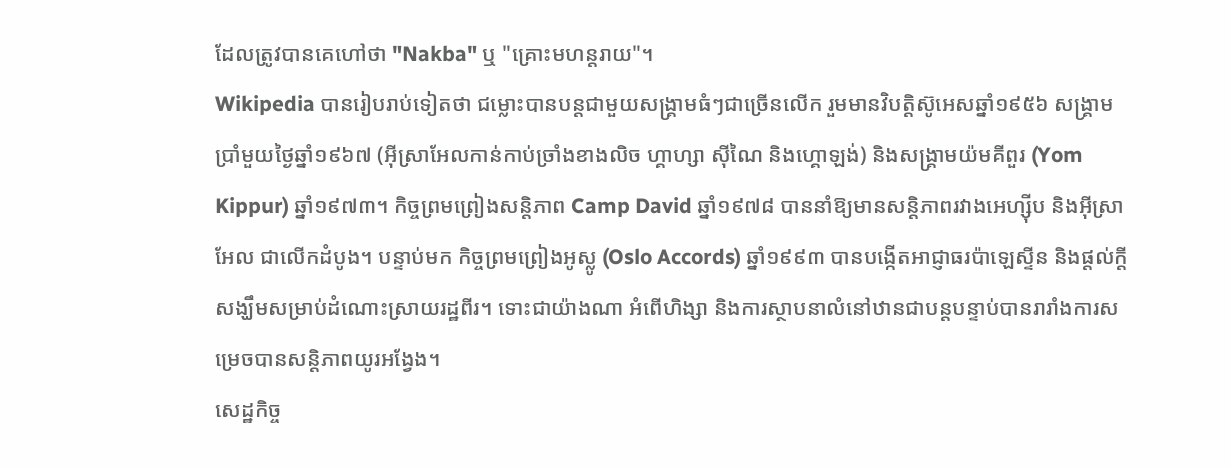ដែលត្រូវបានគេហៅថា "Nakba" ឬ "គ្រោះមហន្តរាយ"។
Wikipedia បានរៀបរាប់ទៀតថា ជម្លោះបានបន្តជាមួយសង្គ្រាមធំៗជាច្រើនលើក រួមមានវិបត្តិស៊ូអេសឆ្នាំ១៩៥៦ សង្គ្រាមប្រាំមួយថ្ងៃឆ្នាំ១៩៦៧ (អ៊ីស្រាអែលកាន់កាប់ច្រាំងខាងលិច ហ្គាហ្សា ស៊ីណៃ និងហ្គោឡង់) និងសង្គ្រាមយ៉មគីពួរ (Yom Kippur) ឆ្នាំ១៩៧៣។ កិច្ចព្រមព្រៀងសន្តិភាព Camp David ឆ្នាំ១៩៧៨ បាននាំឱ្យមានសន្តិភាពរវាងអេហ្ស៊ីប និងអ៊ីស្រាអែល ជាលើកដំបូង។ បន្ទាប់មក កិច្ចព្រមព្រៀងអូស្លូ (Oslo Accords) ឆ្នាំ១៩៩៣ បានបង្កើតអាជ្ញាធរប៉ាឡេស្ទីន និងផ្តល់ក្តីសង្ឃឹមសម្រាប់ដំណោះស្រាយរដ្ឋពីរ។ ទោះជាយ៉ាងណា អំពើហិង្សា និងការស្ថាបនាលំនៅឋានជាបន្តបន្ទាប់បានរារាំងការសម្រេចបានសន្តិភាពយូរអង្វែង។
សេដ្ឋកិច្ច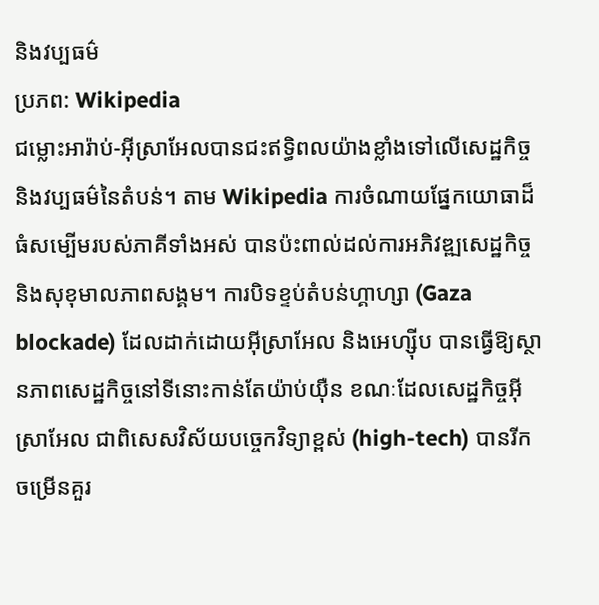និងវប្បធម៌
ប្រភព: Wikipedia
ជម្លោះអារ៉ាប់-អ៊ីស្រាអែលបានជះឥទ្ធិពលយ៉ាងខ្លាំងទៅលើសេដ្ឋកិច្ច និងវប្បធម៌នៃតំបន់។ តាម Wikipedia ការចំណាយផ្នែកយោធាដ៏ធំសម្បើមរបស់ភាគីទាំងអស់ បានប៉ះពាល់ដល់ការអភិវឌ្ឍសេដ្ឋកិច្ច និងសុខុមាលភាពសង្គម។ ការបិទខ្ទប់តំបន់ហ្គាហ្សា (Gaza blockade) ដែលដាក់ដោយអ៊ីស្រាអែល និងអេហ្ស៊ីប បានធ្វើឱ្យស្ថានភាពសេដ្ឋកិច្ចនៅទីនោះកាន់តែយ៉ាប់យ៉ឺន ខណៈដែលសេដ្ឋកិច្ចអ៊ីស្រាអែល ជាពិសេសវិស័យបច្ចេកវិទ្យាខ្ពស់ (high-tech) បានរីកចម្រើនគួរ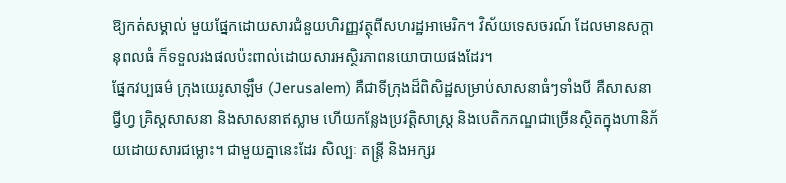ឱ្យកត់សម្គាល់ មួយផ្នែកដោយសារជំនួយហិរញ្ញវត្ថុពីសហរដ្ឋអាមេរិក។ វិស័យទេសចរណ៍ ដែលមានសក្តានុពលធំ ក៏ទទួលរងផលប៉ះពាល់ដោយសារអស្ថិរភាពនយោបាយផងដែរ។
ផ្នែកវប្បធម៌ ក្រុងយេរូសាឡឹម (Jerusalem) គឺជាទីក្រុងដ៏ពិសិដ្ឋសម្រាប់សាសនាធំៗទាំងបី គឺសាសនាជ្វីហ្វ គ្រិស្តសាសនា និងសាសនាឥស្លាម ហើយកន្លែងប្រវត្តិសាស្ត្រ និងបេតិកភណ្ឌជាច្រើនស្ថិតក្នុងហានិភ័យដោយសារជម្លោះ។ ជាមួយគ្នានេះដែរ សិល្បៈ តន្ត្រី និងអក្សរ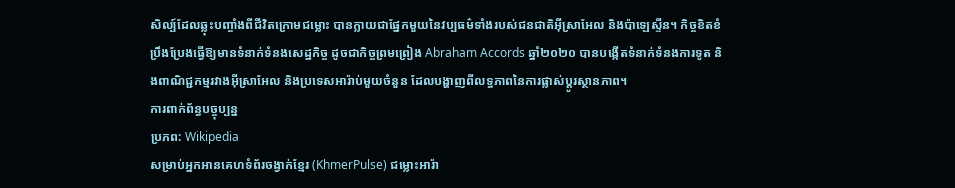សិល្ប៍ដែលឆ្លុះបញ្ចាំងពីជីវិតក្រោមជម្លោះ បានក្លាយជាផ្នែកមួយនៃវប្បធម៌ទាំងរបស់ជនជាតិអ៊ីស្រាអែល និងប៉ាឡេស្ទីន។ កិច្ចខិតខំប្រឹងប្រែងធ្វើឱ្យមានទំនាក់ទំនងសេដ្ឋកិច្ច ដូចជាកិច្ចព្រមព្រៀង Abraham Accords ឆ្នាំ២០២០ បានបង្កើតទំនាក់ទំនងការទូត និងពាណិជ្ជកម្មរវាងអ៊ីស្រាអែល និងប្រទេសអារ៉ាប់មួយចំនួន ដែលបង្ហាញពីលទ្ធភាពនៃការផ្លាស់ប្តូរស្ថានភាព។
ការពាក់ព័ន្ធបច្ចុប្បន្ន
ប្រភព: Wikipedia
សម្រាប់អ្នកអានគេហទំព័រចង្វាក់ខ្មែរ (KhmerPulse) ជម្លោះអារ៉ា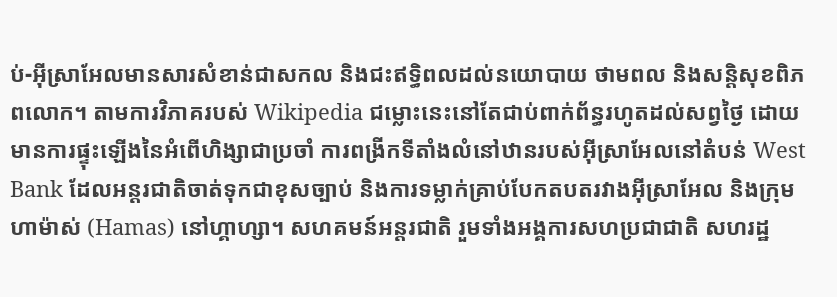ប់-អ៊ីស្រាអែលមានសារសំខាន់ជាសកល និងជះឥទ្ធិពលដល់នយោបាយ ថាមពល និងសន្តិសុខពិភពលោក។ តាមការវិភាគរបស់ Wikipedia ជម្លោះនេះនៅតែជាប់ពាក់ព័ន្ធរហូតដល់សព្វថ្ងៃ ដោយមានការផ្ទុះឡើងនៃអំពើហិង្សាជាប្រចាំ ការពង្រីកទីតាំងលំនៅឋានរបស់អ៊ីស្រាអែលនៅតំបន់ West Bank ដែលអន្តរជាតិចាត់ទុកជាខុសច្បាប់ និងការទម្លាក់គ្រាប់បែកតបតរវាងអ៊ីស្រាអែល និងក្រុមហាម៉ាស់ (Hamas) នៅហ្គាហ្សា។ សហគមន៍អន្តរជាតិ រួមទាំងអង្គការសហប្រជាជាតិ សហរដ្ឋ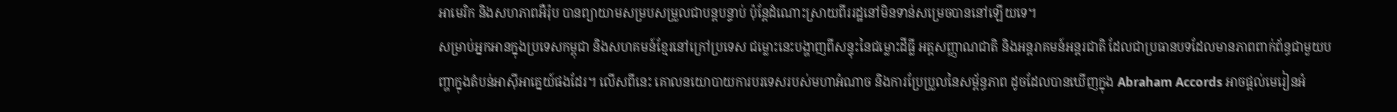អាមេរិក និងសហភាពអឺរ៉ុប បានព្យាយាមសម្របសម្រួលជាបន្តបន្ទាប់ ប៉ុន្តែដំណោះស្រាយពីររដ្ឋនៅមិនទាន់សម្រេចបាននៅឡើយទេ។
សម្រាប់អ្នកអានក្នុងប្រទេសកម្ពុជា និងសហគមន៍ខ្មែរនៅក្រៅប្រទេស ជម្លោះនេះបង្ហាញពីសន្ទុះនៃជម្លោះដីធ្លី អត្តសញ្ញាណជាតិ និងអន្តរាគមន៍អន្តរជាតិ ដែលជាប្រធានបទដែលមានភាពពាក់ព័ន្ធជាមួយបញ្ហាក្នុងតំបន់អាស៊ីអាគ្នេយ៍ផងដែរ។ លើសពីនេះ គោលនយោបាយការបរទេសរបស់មហាអំណាច និងការប្រែប្រួលនៃសម្ព័ន្ធភាព ដូចដែលបានឃើញក្នុង Abraham Accords អាចផ្តល់មេរៀនអំ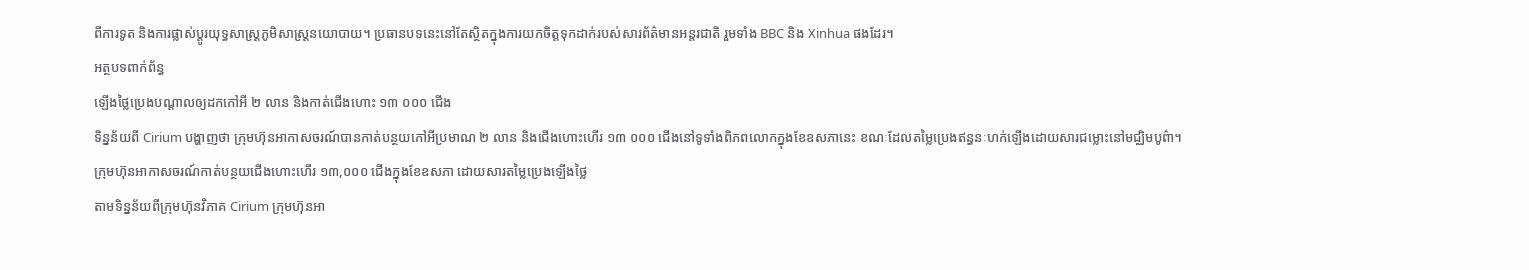ពីការទូត និងការផ្លាស់ប្តូរយុទ្ធសាស្ត្រភូមិសាស្ត្រនយោបាយ។ ប្រធានបទនេះនៅតែស្ថិតក្នុងការយកចិត្តទុកដាក់របស់សារព័ត៌មានអន្តរជាតិ រួមទាំង BBC និង Xinhua ផងដែរ។
អត្ថបទពាក់ព័ន្ធ
ឡើងថ្លៃប្រេងបណ្តាលឲ្យដកកៅអី ២ លាន និងកាត់ជើងហោះ ១៣ ០០០ ជើង
ទិន្នន័យពី Cirium បង្ហាញថា ក្រុមហ៊ុនអាកាសចរណ៍បានកាត់បន្ថយកៅអីប្រមាណ ២ លាន និងជើងហោះហើរ ១៣ ០០០ ជើងនៅទូទាំងពិភពលោកក្នុងខែឧសភានេះ ខណៈដែលតម្លៃប្រេងឥន្ធនៈហក់ឡើងដោយសារជម្លោះនៅមជ្ឈិមបូព៌ា។
ក្រុមហ៊ុនអាកាសចរណ៍កាត់បន្ថយជើងហោះហើរ ១៣,០០០ ជើងក្នុងខែឧសភា ដោយសារតម្លៃប្រេងឡើងថ្លៃ
តាមទិន្នន័យពីក្រុមហ៊ុនវិភាគ Cirium ក្រុមហ៊ុនអា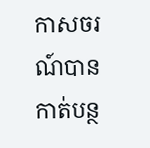កាសចរណ៍បានកាត់បន្ថ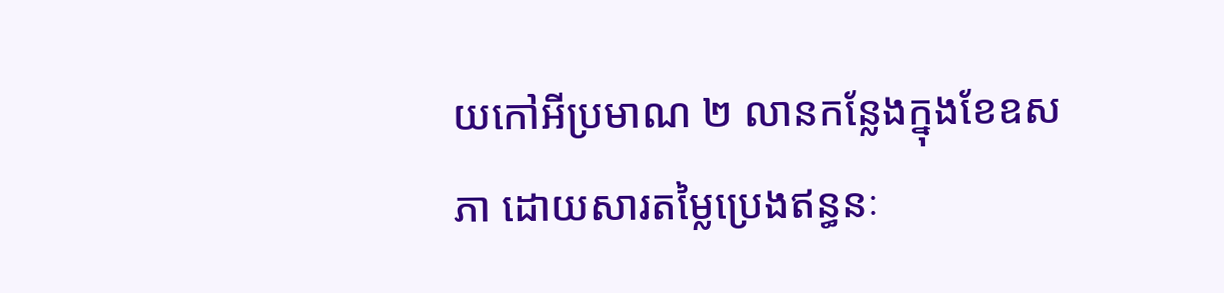យកៅអីប្រមាណ ២ លានកន្លែងក្នុងខែឧសភា ដោយសារតម្លៃប្រេងឥន្ធនៈ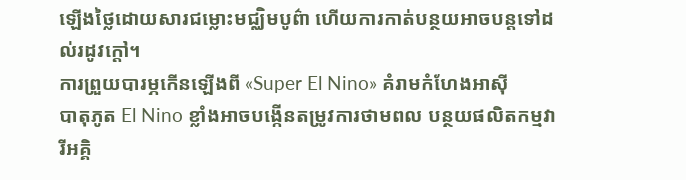ឡើងថ្លៃដោយសារជម្លោះមជ្ឈិមបូព៌ា ហើយការកាត់បន្ថយអាចបន្តទៅដល់រដូវក្តៅ។
ការព្រួយបារម្ភកើនឡើងពី «Super El Nino» គំរាមកំហែងអាស៊ី
បាតុភូត El Nino ខ្លាំងអាចបង្កើនតម្រូវការថាមពល បន្ថយផលិតកម្មវារីអគ្គិ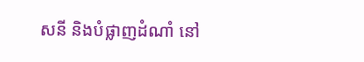សនី និងបំផ្លាញដំណាំ នៅ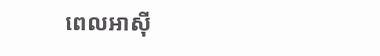ពេលអាស៊ី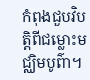កំពុងជួបវិបត្តិពីជម្លោះមជ្ឈិមបូព៌ា។